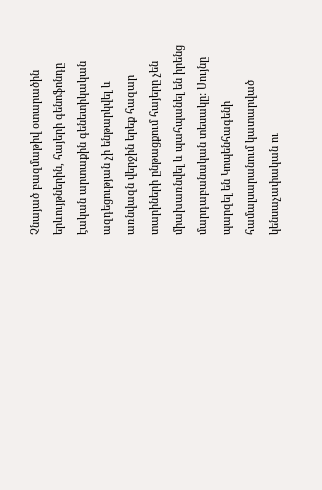Չնայած բազմաթիվ օտարածին երևույթներին, հայերի գենոֆոնդը էական արտաքին գենետիկական ազդեցության չի ենթարկվել և առնվազն վերջին երեք հազար տարիների ընթացքում հայերը չեն միախառնվել և պահպանել են իրենց մարդաբանական տեսակը: Սույնը պարզել են Կոպենհագենի համալսարանում կատարված կենսաչափական ու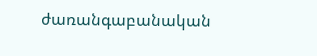ժառանգաբանական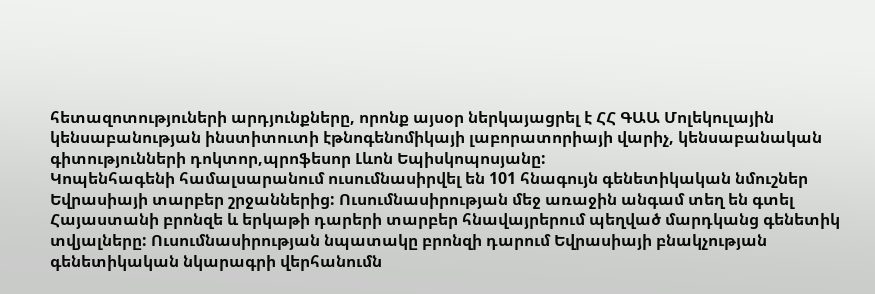հետազոտություների արդյունքները, որոնք այսօր ներկայացրել է ՀՀ ԳԱԱ Մոլեկուլային կենսաբանության ինստիտուտի էթնոգենոմիկայի լաբորատորիայի վարիչ, կենսաբանական գիտությունների դոկտոր,պրոֆեսոր Լևոն Եպիսկոպոսյանը:
Կոպենհագենի համալսարանում ուսումնասիրվել են 101 հնագույն գենետիկական նմուշներ Եվրասիայի տարբեր շրջաններից: Ուսումնասիրության մեջ առաջին անգամ տեղ են գտել Հայաստանի բրոնզե և երկաթի դարերի տարբեր հնավայրերում պեղված մարդկանց գենետիկ տվյալները: Ուսումնասիրության նպատակը բրոնզի դարում Եվրասիայի բնակչության գենետիկական նկարագրի վերհանումն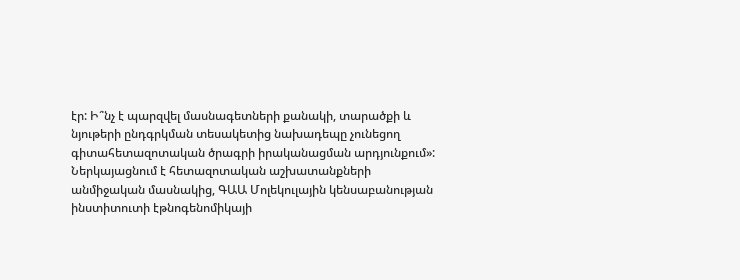էր: Ի՞նչ է պարզվել մասնագետների քանակի, տարածքի և նյութերի ընդգրկման տեսակետից նախադեպը չունեցող գիտահետազոտական ծրագրի իրականացման արդյունքում»:
Ներկայացնում է հետազոտական աշխատանքների անմիջական մասնակից, ԳԱԱ Մոլեկուլային կենսաբանության ինստիտուտի էթնոգենոմիկայի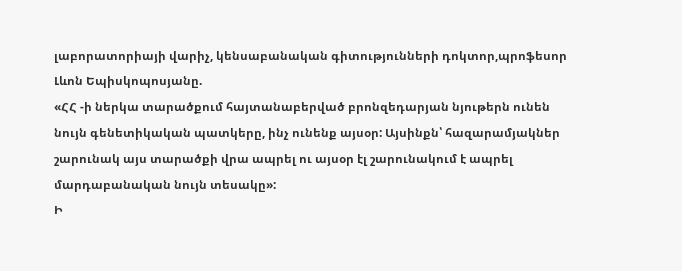լաբորատորիայի վարիչ, կենսաբանական գիտությունների դոկտոր,պրոֆեսոր Լևոն Եպիսկոպոսյանը.
«ՀՀ -ի ներկա տարածքում հայտանաբերված բրոնզեդարյան նյութերն ունեն նույն գենետիկական պատկերը, ինչ ունենք այսօր: Այսինքն՝ հազարամյակներ շարունակ այս տարածքի վրա ապրել ու այսօր էլ շարունակում է ապրել մարդաբանական նույն տեսակը»:
Ի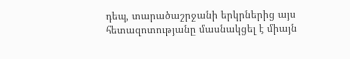դեպ, տարածաշրջանի երկրներից այս հետազոտությանը մասնակցել է միայն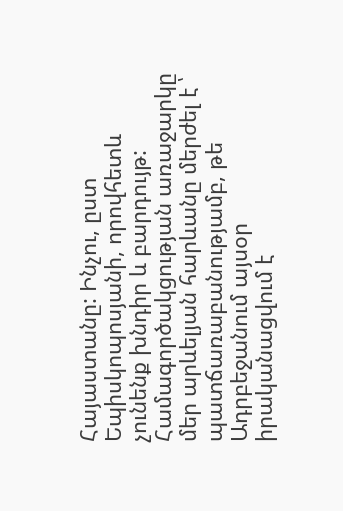Հայաստանը: Ինչու, ըստ Եպիսկոպոսյանի, որովհետև չունենք խնդիր և բարդույթ: Համագործակցության առաջարկը մեր արևելյան հարևանը մերժել է ՝ պատճառաբանությամբ, թե Ադրբեջանում այսօր իրականացվում է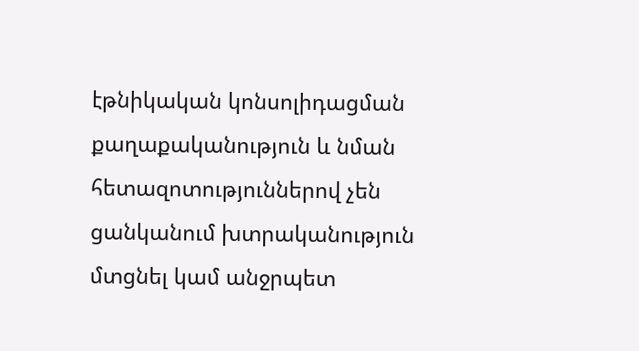էթնիկական կոնսոլիդացման քաղաքականություն և նման հետազոտություններով չեն ցանկանում խտրականություն մտցնել կամ անջրպետ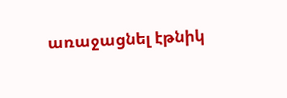առաջացնել էթնիկ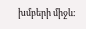խմբերի միջև: